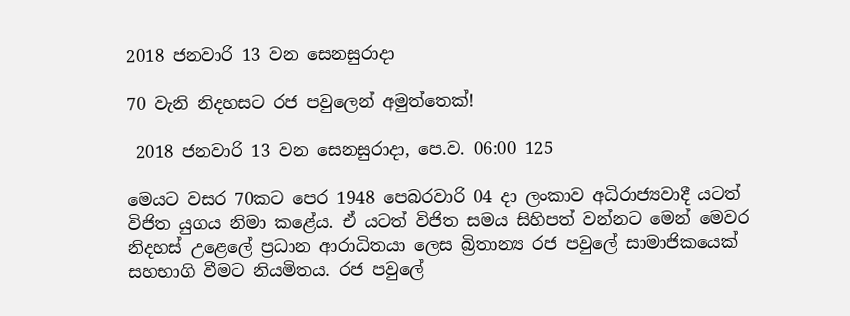2018 ජනවාරි 13 වන සෙනසුරාදා

70 වැනි නිදහසට රජ පවුලෙන් අමුත්තෙක්!

 2018 ජනවාරි 13 වන සෙනසුරාදා, පෙ.ව. 06:00 125

මෙයට වසර 70කට පෙර 1948 පෙබරවාරි 04 දා ලංකාව අධිරාජ්‍යවාදී යටත් විජිත යුගය නිමා කළේය. ඒ යටත් විජිත සමය සිහිපත් වන්නට මෙන් මෙවර නිදහස් උළෙලේ ප්‍රධාන ආරාධිතයා ලෙස බ්‍රිතාන්‍ය රජ පවුලේ සාමාජිකයෙක් සහභාගි වීමට නියමිතය. රජ පවුලේ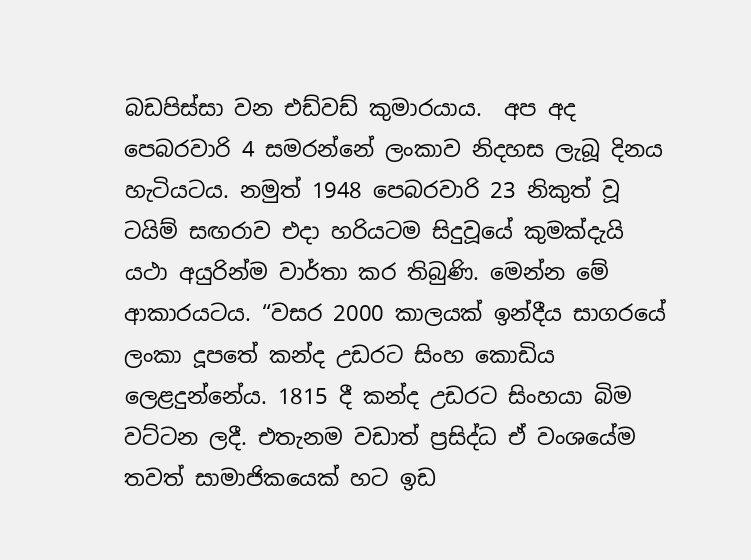බඩපිස්සා වන එඩ්වඩ් කුමාරයාය.  අප අද පෙබරවාරි 4 සමරන්නේ ලංකාව නිදහස ලැබූ දිනය හැටියටය. නමුත් 1948 පෙබරවාරි 23 නිකුත් වූ ටයිම් සඟරාව එදා හරියටම සිදුවූයේ කුමක්දැයි යථා අයුරින්ම වාර්තා කර තිබුණි. මෙන්න මේ ආකාරයටය. “වසර 2000 කාලයක් ඉන්දීය සාගරයේ ලංකා දූපතේ කන්ද උඩරට සිංහ කොඩිය ලෙළදුන්නේය. 1815 දී කන්ද උඩරට සිංහයා බිම වට්ටන ලදී. එතැනම වඩාත් ප්‍රසිද්ධ ඒ වංශයේම තවත් සාමාජිකයෙක් හට ඉඩ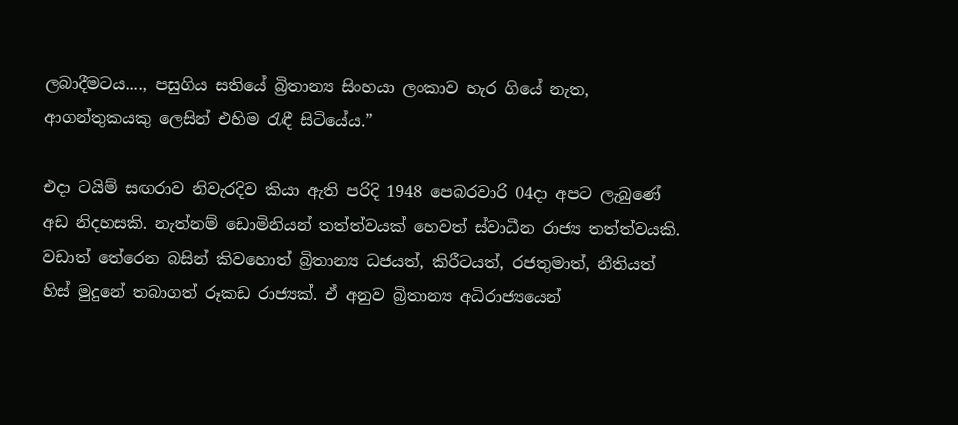ලබාදීමටය...., පසුගිය සතියේ බ්‍රිතාන්‍ය සිංහයා ලංකාව හැර ගියේ නැත, ආගන්තුකයකු ලෙසින් එහිම රැඳී සිටියේය.”

එදා ටයිම් සඟරාව නිවැරදිව කියා ඇති පරිදි 1948 පෙබරවාරි 04දා අපට ලැබුණේ අඩ නිදහසකි. නැත්නම් ඩොමිනියන් තත්ත්වයක් හෙවත් ස්වාධීන රාජ්‍ය තත්ත්වයකි. වඩාත් තේරෙන බසින් කිවහොත් බ්‍රිතාන්‍ය ධජයත්, කිරීටයත්, රජතුමාත්, නීතියත් හිස් මුදුනේ තබාගත් රූකඩ රාජ්‍යක්. ඒ අනුව බ්‍රිතාන්‍ය අධිරාජ්‍යයෙන්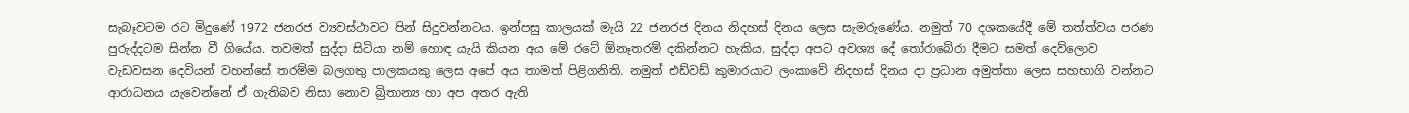සැබෑවටම රට මිදුණේ 1972 ජනරජ ව්‍යවස්ථාවට පින් සිදුවන්නටය. ඉන්පසු කාලයක් මැයි 22 ජනරජ දිනය නිදහස් දිනය ලෙස සැමරුණේය. නමුත් 70 දශකයේදී මේ තත්ත්වය පරණ පුරුද්දටම සින්න වී ගියේය. තවමත් සුද්දා සිටියා නම් හොඳ යැයි කියන අය මේ රටේ ඕනෑතරම් දකින්නට හැකිය. සුද්දා අපට අවශ්‍ය දේ තෝරාබේරා දීමට සමත් දෙව්ලොව වැඩවසන දෙවියන් වහන්සේ තරම්ම බලගතු පාලකයකු ලෙස අපේ අය තාමත් පිළිගනිති. නමුත් එඩ්වඩ් කුමාරයාට ලංකාවේ නිදහස් දිනය දා ප්‍රධාන අමුත්තා ලෙස සහභාගි වන්නට ආරාධනය යැවෙන්නේ ඒ ගැතිබව නිසා නොව බ්‍රිතාන්‍ය හා අප අතර ඇති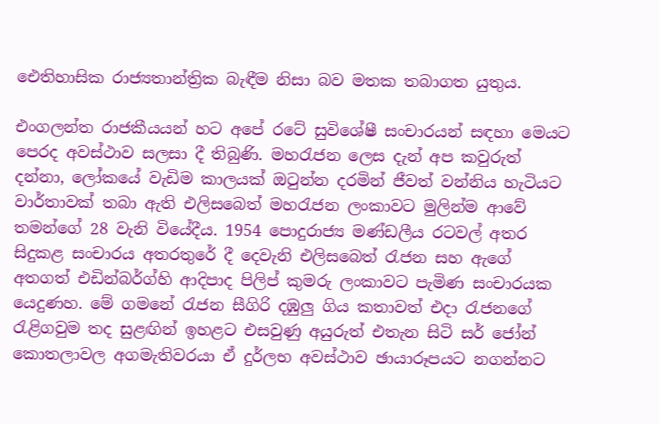ඓතිහාසික රාජ්‍යතාන්ත්‍රික බැඳීම නිසා බව මතක තබාගත යුතුය.

එංගලන්ත රාජකීයයන් හට අපේ රටේ සුවිශේෂී සංචාරයන් සඳහා මෙයට පෙරද අවස්ථාව සලසා දී තිබුණි. මහරැජන ලෙස දැන් අප කවුරුත් දන්නා, ලෝකයේ වැඩිම කාලයක් ඔටුන්න දරමින් ජීවත් වන්නිය හැටියට වාර්තාවක් තබා ඇති එලිසබෙත් මහරැජන ලංකාවට මුලින්ම ආවේ තමන්ගේ 28 වැනි වියේදීය. 1954 පොදුරාජ්‍ය මණ්ඩලීය රටවල් අතර සිදුකළ සංචාරය අතරතුරේ දී දෙවැනි එලිසබෙත් රැජන සහ ඇගේ අතගත් එඩින්බර්ග්හි ආදිපාද පිලිප් කුමරු ලංකාවට පැමිණ සංචාරයක යෙදුණහ. මේ ගමනේ රැජන සීගිරි දඹුලු ගිය කතාවත් එදා රැජනගේ රැළිගවුම තද සුළඟින් ඉහළට එසවුණු අයුරුත් එතැන සිටි සර් ජෝන් කොතලාවල අගමැතිවරයා ඒ දුර්ලභ අවස්ථාව ඡායාරූපයට නගන්නට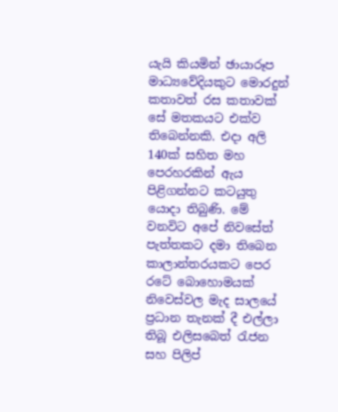යැයි කියමින් ඡායාරූප මාධ්‍යවේදියකුට මොරදුන් කතාවත් රස කතාවක් සේ මතකයට එක්ව තිබෙන්නකි. එදා අලි 140ක් සහිත මහ පෙරහරකින් ඇය පිළිගන්නට කටයුතු යොදා තිබුණි. මේ වනවිට අපේ නිවසේත් පැත්තකට දමා තිබෙන කාලාන්තරයකට පෙර රටේ බොහොමයක් නිවෙස්වල මැද සාලයේ ප්‍රධාන තැනක් දී එල්ලා තිබූ එලිසබෙත් රැජන සහ පිලිප්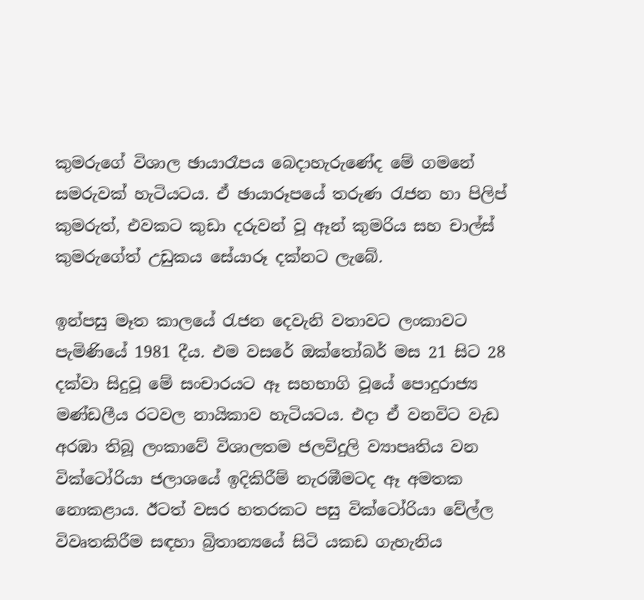කුමරුගේ විශාල ඡායාරෑපය බෙදාහැරුණේද මේ ගමනේ සමරුවක් හැටියටය. ඒ ඡායාරූපයේ තරුණ රැජන හා පිලිප් කුමරුත්, එවකට කුඩා දරුවන් වූ ඈන් කුමරිය සහ චාල්ස් කුමරුගේත් උඩුකය සේයාරූ දක්නට ලැබේ.

ඉන්පසු මෑත කාලයේ රැජන දෙවැනි වතාවට ලංකාවට පැමිණියේ 1981 දීය. එම වසරේ ඔක්තෝබර් මස 21 සිට 28 දක්වා සිදුවූ මේ සංචාරයට ඈ සහභාගි වූයේ පොදුරාජ්‍ය මණ්ඩලීය රටවල නායිකාව හැටියටය. එදා ඒ වනවිට වැඩ අරඹා තිබූ ලංකාවේ විශාලතම ජලවිදුලි ව්‍යාපෘතිය වන වික්ටෝරියා ජලාශයේ ඉදිකිරීම් නැරඹීමටද ඈ අමතක නොකළාය. ඊටත් වසර හතරකට පසු වික්ටෝරියා වේල්ල විවෘතකිරීම සඳහා බ්‍රිතාන්‍යයේ සිටි යකඩ ගැහැනිය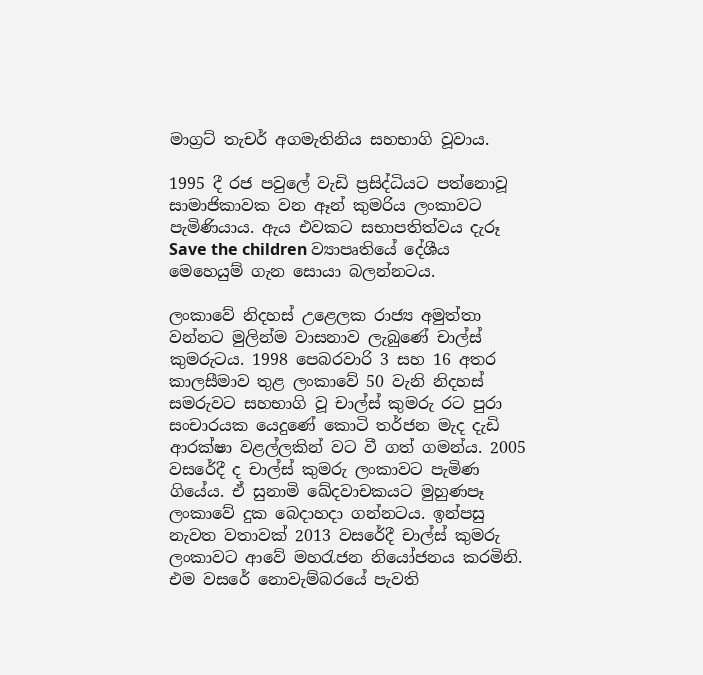මාග්‍රට් තැචර් අගමැතිනිය සහභාගි වූවාය.

1995 දී රජ පවුලේ වැඩි ප්‍රසිද්ධියට පත්නොවූ සාමාජිකාවක වන ඈන් කුමරිය ලංකාවට පැමිණියාය. ඇය එවකට සභාපතිත්වය දැරූ Save the children ව්‍යාපෘතියේ දේශීය මෙහෙයුම් ගැන සොයා බලන්නටය.

ලංකාවේ නිදහස් උළෙලක රාජ්‍ය අමුත්තා වන්නට මුලින්ම වාසනාව ලැබුණේ චාල්ස් කුමරුටය. 1998 පෙබරවාරි 3 සහ 16 අතර කාලසීමාව තුළ ලංකාවේ 50 වැනි නිදහස් සමරුවට සහභාගි වූ චාල්ස් කුමරු රට පුරා සංචාරයක යෙදුණේ කොටි තර්ජන මැද දැඩි ආරක්ෂා වළල්ලකින් වට වී ගත් ගමන්ය. 2005 වසරේදී ද චාල්ස් කුමරු ලංකාවට පැමිණ ගියේය. ඒ සුනාමි ඛේදවාචකයට මුහුණපෑ ලංකාවේ දුක බෙදාහදා ගන්නටය. ඉන්පසු නැවත වතාවක් 2013 වසරේදී චාල්ස් කුමරු ලංකාවට ආවේ මහරැජන නියෝජනය කරමිනි. එම වසරේ නොවැම්බරයේ පැවති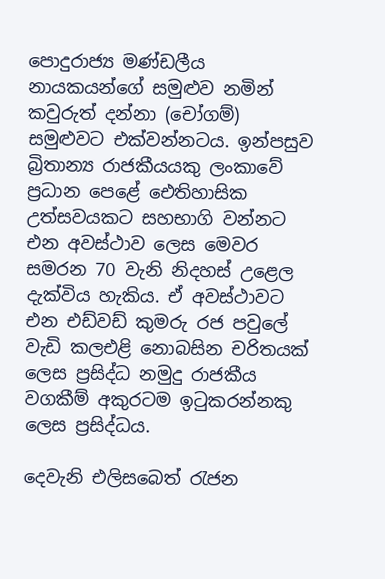පොදුරාජ්‍ය මණ්ඩලීය නායකයන්ගේ සමුළුව නමින් කවුරුත් දන්නා (චෝගම්) සමුළුවට එක්වන්නටය. ඉන්පසුව බ්‍රිතාන්‍ය රාජකීයයකු ලංකාවේ ප්‍රධාන පෙළේ ඓතිහාසික උත්සවයකට සහභාගි වන්නට එන අවස්ථාව ලෙස මෙවර සමරන 70 වැනි නිදහස් උළෙල දැක්විය හැකිය. ඒ අවස්ථාවට එන එඩ්වඩ් කුමරු රජ පවුලේ වැඩි කලඑළි නොබසින චරිතයක් ලෙස ප්‍රසිද්ධ නමුදු රාජකීය වගකීම් අකුරටම ඉටුකරන්නකු ලෙස ප්‍රසිද්ධය.

දෙවැනි එලිසබෙත් රැජන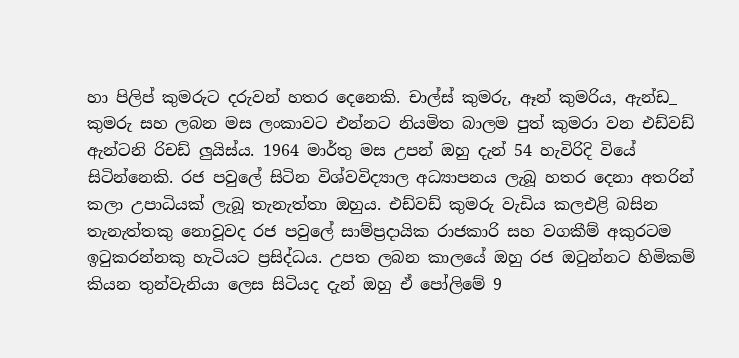හා පිලිප් කුමරුට දරුවන් හතර දෙනෙකි. චාල්ස් කුමරු, ඈන් කුමරිය, ඇන්ඩ_ කුමරු සහ ලබන මස ලංකාවට එන්නට නියමිත බාලම පුත් කුමරා වන එඩ්වඩ් ඇන්ටනි රිචඩ් ලුයිස්ය. 1964 මාර්තු මස උපන් ඔහු දැන් 54 හැවිරිදි වියේ සිටින්නෙකි. රජ පවුලේ සිටින විශ්වවිද්‍යාල අධ්‍යාපනය ලැබූ හතර දෙනා අතරින් කලා උපාධියක් ලැබූ තැනැත්තා ඔහුය. එඩ්වඩ් කුමරු වැඩිය කලඑළි බසින තැනැත්තකු නොවූවද රජ පවුලේ සාම්ප්‍රදායික රාජකාරි සහ වගකීම් අකුරටම ඉටුකරන්නකු හැටියට ප්‍රසිද්ධය. උපත ලබන කාලයේ ඔහු රජ ඔටුන්නට හිමිකම් කියන තුන්වැනියා ලෙස සිටියද දැන් ඔහු ඒ පෝලිමේ 9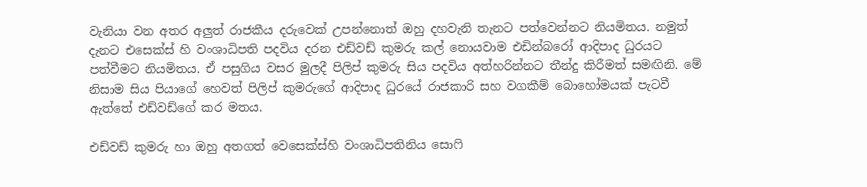වැනියා වන අතර අලුත් රාජකීය දරුවෙක් උපන්නොත් ඔහු දහවැනි තැනට පත්වෙන්නට නියමිතය. නමුත් දැනට එසෙක්ස් හි වංශාධිපති පදවිය දරන එඩ්වඩ් කුමරු කල් නොයවාම එඩින්බරෝ ආදිපාද ධුරයට පත්වීමට නියමිතය. ඒ පසුගිය වසර මුලදී පිලිප් කුමරු සිය පදවිය අත්හරින්නට තීන්දු කිරීමත් සමඟිනි. මේ නිසාම සිය පියාගේ හෙවත් පිලිප් කුමරුගේ ආදිපාද ධුරයේ රාජකාරි සහ වගකීම් බොහෝමයක් පැටවී ඇත්තේ එඩ්වඩ්ගේ කර මතය.

එඩ්වඩ් කුමරු හා ඔහු අතගත් වෙසෙක්ස්හි වංශාධිපතිනිය සොෆි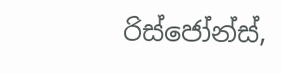රිස්ජෝන්ස්,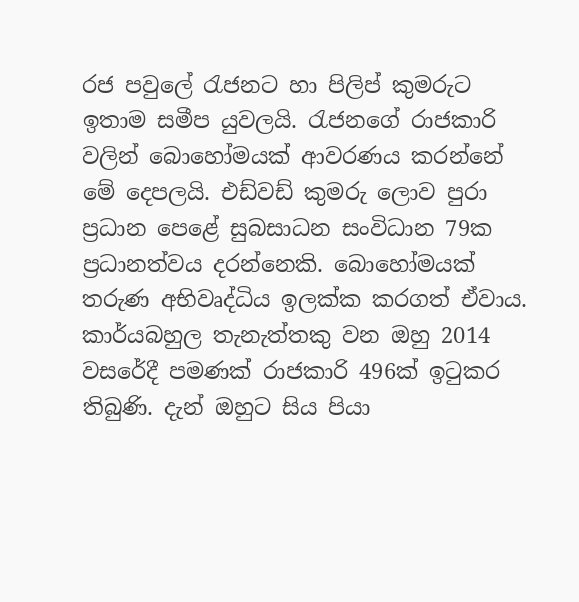රජ පවුලේ රැජනට හා පිලිප් කුමරුට ඉතාම සමීප යුවලයි. රැජනගේ රාජකාරි වලින් බොහෝමයක් ආවරණය කරන්නේ මේ දෙපලයි. එඩ්වඩ් කුමරු ලොව පුරා ප්‍රධාන පෙළේ සුබසාධන සංවිධාන 79ක ප්‍රධානත්වය දරන්නෙකි. බොහෝමයක් තරුණ අභිවෘද්ධිය ඉලක්ක කරගත් ඒවාය. කාර්යබහුල තැනැත්තකු වන ඔහු 2014 වසරේදී පමණක් රාජකාරි 496ක් ඉටුකර තිබුණි. දැන් ඔහුට සිය පියා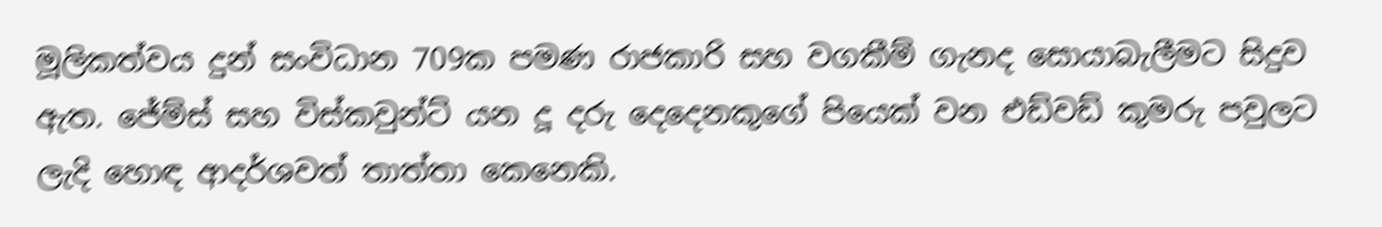මූලිකත්වය දුන් සංවිධාන 709ක පමණ රාජකාරි සහ වගකීම් ගැනද සොයාබැලීමට සිදුව ඇත. ජේම්ස් සහ විස්කවුන්ට් යන දූ දරු දෙදෙනකුගේ පියෙක් වන එඩ්වඩ් කුමරු පවුලට ලැදි හොඳ ආදර්ශවත් තාත්තා කෙනෙකි.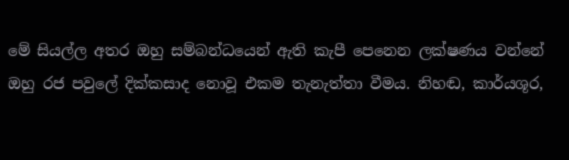මේ සියල්ල අතර ඔහු සම්බන්ධයෙන් ඇති කැපී පෙනෙන ලක්ෂණය වන්නේ ඔහු රජ පවුලේ දික්කසාද නොවූ එකම තැනැත්තා වීමය. නිහඬ, කාර්යශූර,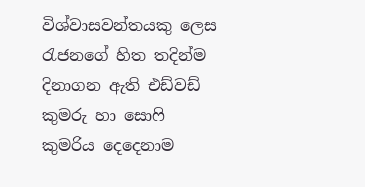විශ්වාසවන්තයකු ලෙස රැජනගේ හිත තදින්ම දිනාගන ඇති එඩ්වඩ් කුමරු හා සොෆි කුමරිය දෙදෙනාම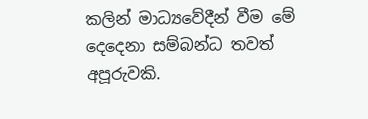කලින් මාධ්‍යවේදීන් වීම මේ දෙදෙනා සම්බන්ධ තවත් අපූරුවකි.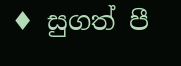♦ සුගත් පී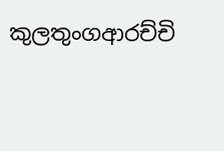කුලතුංගආරච්චි